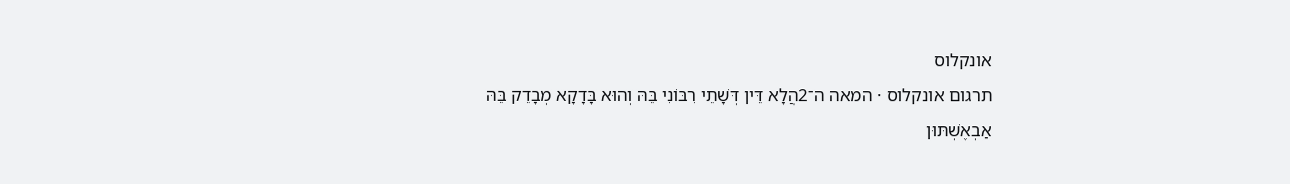אונקלוס
תרגום אונקלוס · המאה ה־2הֲלָא דֵּין דְּשָׁתֵי רִבּוֹנִי בֵּהּ וְהוּא בָּדָקָא מְבָדֵק בֵּהּ אַבְאֶשְׁתּוּן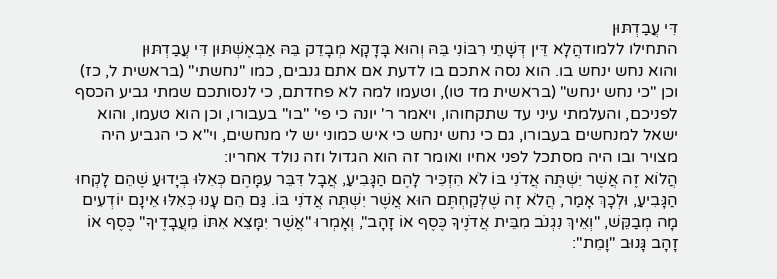דִּי עֲבַדְתּוּן
התחילו ללמודהֲלָא דֵּין דְּשָׁתֵי רִבּוֹנִי בֵּהּ וְהוּא בָּדָקָא מְבָדֵק בֵּהּ אַבְאֶשְׁתּוּן דִּי עֲבַדְתּוּן
והוא נחש ינחש בו. הוא נסה אתכם בו לדעת אם אתם גנבים, כמו "נחשתי" (בראשית ל, כז) וכן "כי נחש ינחש" (בראשית מד טו), וטעמו למה לא פחדתם, כי לנסותכם שמתי גביע הכסף לפניכם, והעלמתי עיני עד שתקחוהו, ויאמר ר' יונה כי פי' "בו" בעבורו, וכן הוא טעמו, והוא ישאל למנחשים בעבורו, גם כי נחש ינחש כי איש כמוני יש לי מנחשים, וי"א כי הגביע היה מצויר ובו היה מסתכל לפני אחיו ואומר זה הוא הגדול וזה נולד אחריו:
הֲלוֹא זֶה אֲשֶׁר יִשְׁתֶּה אֲדֹנִי בּוֹ לֹא הִזְכִּיר לָהֶם הַגָּבִיעַ, אֲבָל דִּבֵּר עִמָּהֶם כְּאִלּוּ בְּיָדוּעַ שֶׁהֵם לָקְחוּ הַגָּבִיעַ, וּלְכָךְ אָמַר, הֲלֹא זֶה שֶׁלְּקַחְתֶּם הוּא אֲשֶׁר יִשְׁתֶּה אֲדֹנִי בּוֹ. גַּם הֵם עָנוּ כְּאִלּוּ אֵינָם יוֹדְעִים מָה מְבַקֵּשׁ, "וְאֵיךְ נִגְנֹב מִבֵּית אֲדֹנֶיךָ כֶּסֶף אוֹ זָהָב", וְאָמְרוּ "אֲשֶׁר יִמָּצֵא אִתּוֹ מֵעֲבָדֶיךָ" כֶּסֶף אוֹ זָהָב גָּנוּב "וָמֵת":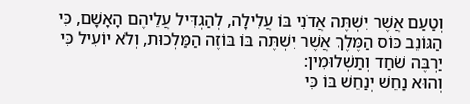וְטַעַם אֲשֶׁר יִשְׁתֶּה אֲדֹנִי בּוֹ עֲלִילָה, לְהַגְדִּיל עֲלֵיהֶם הָאָשָׁם, כִּי הַגּוֹנֵב כּוֹס הַמֶּלֶךְ אֲשֶׁר יִשְׁתֶּה בּוֹ בּוֹזֶה הַמַּלְכוּת, וְלֹא יוֹעִיל כִּי יַרְבֶּה שֹׁחַד וְתַשְׁלוּמִין:
וְהוּא נַחֵשׁ יְנַחֵשׁ בּוֹ כִּי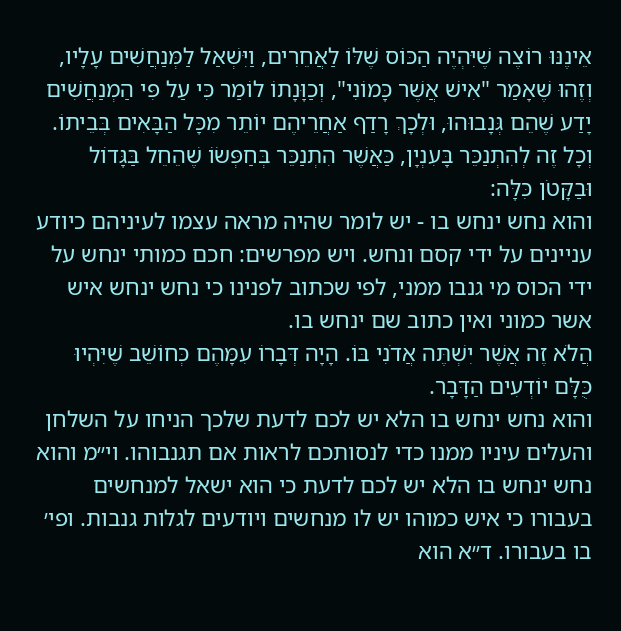אֵינֶנּוּ רוֹצֶה שֶׁיִּהְיֶה הַכּוֹס שֶׁלּוֹ לַאֲחֵרִים, וַיִּשְׁאַל לַמְּנַחֲשִׁים עָלָיו, וְזֶהוּ שֶׁאָמַר "אִישׁ אֲשֶׁר כָּמוֹנִי", וְכַוָּנָתוֹ לוֹמַר כִּי עַל פִּי הַמְנַחֲשִׁים יָדַע שֶׁהֵם גְּנָבוּהוּ, וּלְכָךְ רָדַף אַחֲרֵיהֶם יוֹתֵר מִכָּל הַבָּאִים בְּבֵיתוֹ. וְכָל זֶה לְהִתְנַכֵּר בָּעִנְיָן, כַּאֲשֶׁר הִתְנַכֵּר בְּחַפְּשׂוֹ שֶׁהֵחֵל בַּגָּדוֹל וּבַקָּטֹן כִּלָּה:
והוא נחש ינחש בו - יש לומר שהיה מראה עצמו לעיניהם כיודע עניינים על ידי קסם ונחש. ויש מפרשים: חכם כמותי ינחש על ידי הכוס מי גנבו ממני, לפי שכתוב לפנינו כי נחש ינחש איש אשר כמוני ואין כתוב שם ינחש בו.
הֲלֹא זֶה אֲשֶׁר יִשְׁתֶּה אֲדֹנִי בּוֹ. הָיָה דְּבָרוֹ עִמָּהֶם כְּחוֹשֵׁב שֶׁיִּהְיוּ כֻּלָּם יוֹדְעִים הַדָּבָר.
והוא נחש ינחש בו הלא יש לכם לדעת שלכך הניחו על השלחן והעלים עיניו ממנו כדי לנסותכם לראות אם תגנבוהו. וי״מ והוא נחש ינחש בו הלא יש לכם לדעת כי הוא ישאל למנחשים בעבורו כי איש כמוהו יש לו מנחשים ויודעים לגלות גנבות. ופי׳ בו בעבורו. ד״א הוא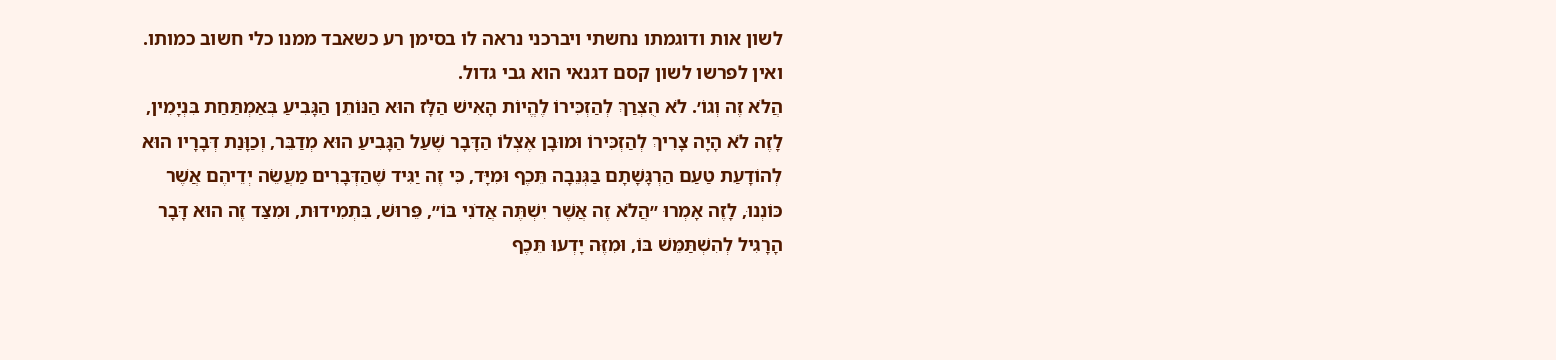לשון אות ודוגמתו נחשתי ויברכני נראה לו בסימן רע כשאבד ממנו כלי חשוב כמותו. ואין לפרשו לשון קסם דגנאי הוא גבי גדול.
הֲלֹא זֶה וְגוֹ׳. לֹא הֻצְרַךְ לְהַזְכִּירוֹ לֶהֱיוֹת הָאִישׁ הַלָּז הוּא הַנּוֹתֵן הַגָּבִיעַ בְּאַמְתַּחַת בִּנְיָמִין, לָזֶה לֹא הָיָה צָרִיךְ לְהַזְכִּירוֹ וּמוּבָן אֶצְלוֹ הַדָּבָר שֶׁעַל הַגָּבִיעַ הוּא מְדַבֵּר, וְכַוָּנַת דְּבָרָיו הוּא לְהוֹדָעַת טַעַם הַרְגָּשָׁתָם בַּגְּנֵבָה תֵּכֶף וּמִיָּד, כִּי זֶה יַגִּיד שֶׁהַדְּבָרִים מַעֲשֵׂה יְדֵיהֶם אֲשֶׁר כּוֹנְנוּ, לָזֶה אָמְרוּ ״הֲלֹא זֶה אֲשֶׁר יִשְׁתֶּה אֲדֹנִי בּוֹ״, פֵּרוּשׁ, בִּתְמִידוּת, וּמִצַּד זֶה הוּא דָּבָר הָרָגִיל לְהִשְׁתַּמֵּשׁ בּוֹ, וּמִזֶּה יָדְעוּ תֵּכֶף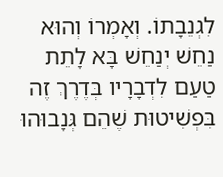לִגְנֵבָתוֹ. וְאָמְרוֹ וְהוּא נַחֵשׁ יְנַחֵשׁ בָּא לָתֵת טַעַם לִדְבָרָיו בְּדֶרֶךְ זֶה בִּפְשִׁיטוּת שֶׁהֵם גְּנָבוּהוּ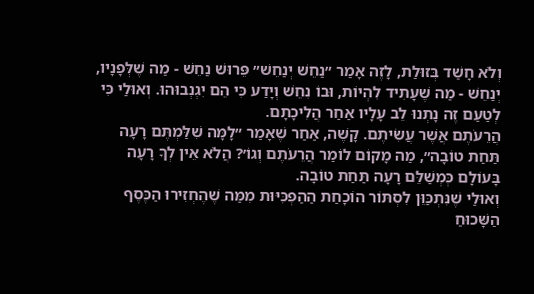וְלֹא חָשַׁד בְּזוּלַת, לָזֶה אָמַר ״נַחֵשׁ יְנַחֵשׁ״ פֵּרוּשׁ נַחֵשׁ - מַה שֶׁלְּפָנָיו, יְנַחֵשׁ - מַה שֶׁעָתִיד לִהְיוֹת, וּבוֹ נִחֵשׁ וְיָדַע כִּי הֵם יִגְנְבוּהוּ. וְאוּלַי כִּי לְטַעַם זֶה נָתְנוּ לֵב עָלָיו אַחַר הֲלִיכָתָם.
הֲרֵעֹתֶם אֲשֶׁר עֲשִׂיתֶם. קָשֶׁה, אַחַר שֶׁאָמַר ״לָמָּה שִׁלַּמְתֶּם רָעָה תַּחַת טוֹבָה״, מַה מָקוֹם לוֹמַר הֲרֵעֹתֶם וְגוֹ׳? הֲלֹא אֵין לְךָ רָעָה בָּעוֹלָם כְּמְשַׁלֵּם רָעָה תַּחַת טוֹבָה.
וְאוּלַי שֶׁנִּתְכַּוֵּן לִסְתּוֹר הוֹכָחַת הַהַפְכִּיּוּת מִמַּה שֶׁהֶחְזִירוּ הַכֶּסֶף הַשָּׁכוּחַ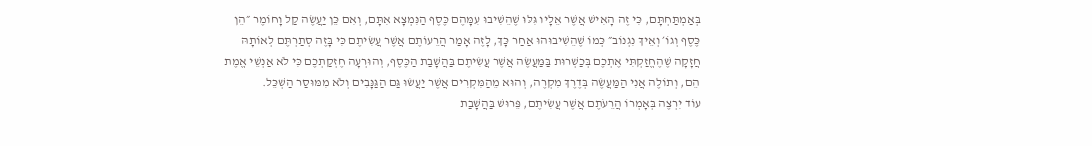בְּאַמְתַּחְתָּם, כִּי זֶה הָאִישׁ אֲשֶׁר אֵלָיו גִּלּוּ שֶׁהֵשִׁיבוּ עִמָּהֶם כֶּסֶף הַנִּמְצָא אִתָּם, וְאִם כֵּן יַעֲשֶׂה קַל וָחוֹמֶר ״הֵן כֶּסֶף וְגוֹ׳ וְאֵיךְ נִגְנוֹב״ כְּמוֹ שֶׁהֵשִׁיבוּהוּ אַחַר כָּךְ, לָזֶה אָמַר הֲרֵעוֹתֶם אֲשֶׁר עֲשִׂיתֶם כִּי בָּזֶה סְתַרְתֶּם לְאוֹתָהּ חֲזָקָה שֶׁהֶחֱזַקְתִּי אֶתְכֶם בְּכַשְׁרוּת בַּמַּעֲשֶׂה אֲשֶׁר עֲשִׂיתֶם בַּהֲשָׁבַת הַכֶּסֶף, וְהוּרְעָה חֶזְקַתְכֶם כִּי לֹא אַנְשֵׁי אֱמֶת הֵם, וְתוֹלֶה אֲנִי הַמַּעֲשֶׂה בְּדֶרֶךְ מִקְרֶה, וְהוּא מֵהַמִּקְרִים אֲשֶׁר יַעֲשׂוּ גַּם הַגַּנָּבִים וְלֹא מִמּוּסַר הַשְׁכֵּל.
עוֹד יִרְצֶה בְּאָמְרוֹ הֲרֵעֹתֶם אֲשֶׁר עֲשִׂיתֶם, פֵּרוּשׁ בַּהֲשָׁבַת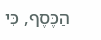הַכֶּסֶף, כִּי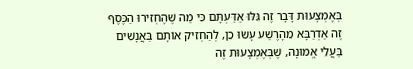בְּאֶמְצָעוּת דָּבָר זֶה גִּלּוּ אַדַּעְתָּם כִּי מַה שֶׁהֶחְזִירוּ הַכֶּסֶף זֶה אַדְרַבָּא מֵהָרֶשַׁע עָשׂוּ כֵן, לְהַחְזִיק אוֹתָם בַּאֲנָשִׁים בַּעֲלֵי אֱמוּנָה, שֶׁבְּאֶמְצָעוּת זֶה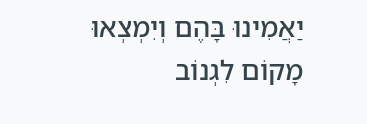יַאֲמִינוּ בָּהֶם וְיִמְצְאוּ מָקוֹם לִגְנוֹב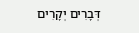דְּבָרִים יְקָרִים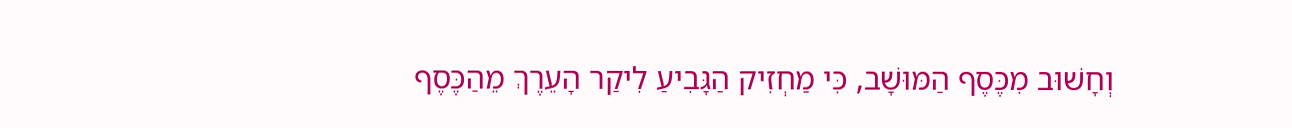וְחָשׁוּב מִכֶּסֶף הַמּוּשָׁב, כִּי מַחְזִיק הַגָּבִיעַ לִיקַר הָעֵרֶךְ מֵהַכֶּסֶף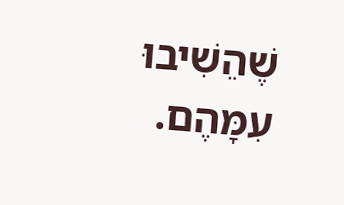שֶׁהֵשִׁיבוּ עִמָּהֶם.